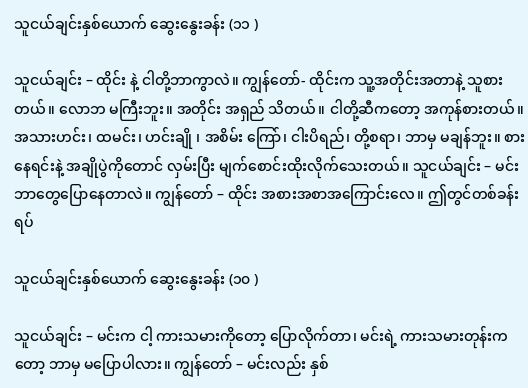သူငယ်ချင်းနှစ်ယောက် ဆွေးနွေးခန်း (၁၁ )

သူငယ်ချင်း – ထိုင်း နဲ့ ငါတို့ဘာကွာလဲ။ ကျွန်တော်- ထိုင်းက သူ့အတိုင်းအတာနဲ့ သူစားတယ်။ လောဘ မကြီးဘူး။ အတိုင်း အရှည် သိတယ်။ ငါတို့ဆီကတော့ အကုန်စားတယ်။ အသားဟင်း၊ ထမင်း၊ ဟင်းချို ၊ အစိမ်း ကြော်၊ ငါးပိရည်၊ တို့စရာ၊ ဘာမှ မချန်ဘူး။ စားနေရင်းနဲ့ အချိုပွဲကိုတောင် လှမ်းပြီး မျက်စောင်းထိုးလိုက်သေးတယ်။ သူငယ်ချင်း – မင်း ဘာတွေပြောနေတာလဲ။ ကျွန်တော် – ထိုင်း အစားအစာအကြောင်းလေ။ ဤတွင်တစ်ခန်းရပ်

သူငယ်ချင်းနှစ်ယောက် ဆွေးနွေးခန်း (၁၀ )

သူငယ်ချင်း – မင်းက ငါ့ ကားသမားကိုတော့ ပြောလိုက်တာ၊ မင်းရဲ့ ကားသမားတုန်းကတော့ ဘာမှ မပြောပါလား။ ကျွန်တော် – မင်းလည်း နှစ်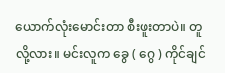ယောက်လုံးမောင်းတာ စီးဖူးတာပဲ။ တူလို့လား။ မင်းလူက ခွေ ( ဂွေ ) ကိုင်ချင်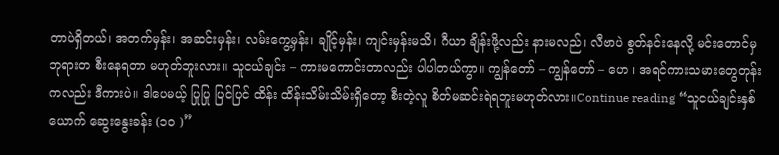တာပဲရှိတယ်၊ အတက်မှန်း၊ အဆင်းမှန်း၊ လမ်းကွေ့မှန်း၊ ချိုင့်မှန်း၊ ကျင်းမှန်းမသိ၊ ဂီယာ ချိန်းဖို့လည်း နားမလည်၊ လီဗာပဲ စွတ်နင်းနေလို့ မင်းတောင်မှ ဘုရားတ စီးနေရတာ မဟုတ်ဘူးလား။ သူငယ်ချင်း – ကားမကောင်းတာလည်း ပါပါတယ်ကွာ။ ကျွန်တော် – ကျွန်တော် – ဟေ ၊ အရင်ကားသမားတွေတုန်းကလည်း ဒီကားပဲ။ ဒါပေမယ့် ပြုပြု ပြင်ပြင် ထိန်း ထိန်းသိမ်းသိမ်းရှိတော့ စီးတဲ့လူ စိတ်မဆင်းရဲရဘူးမဟုတ်လား။Continue reading “သူငယ်ချင်းနှစ်ယောက် ဆွေးနွေးခန်း (၁၀ )”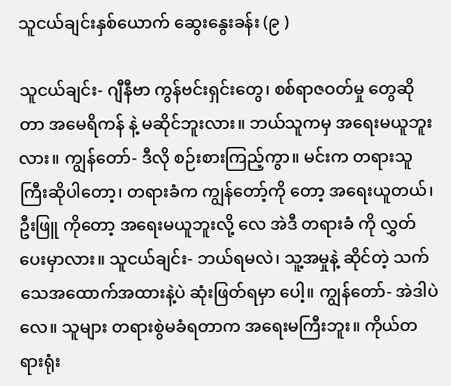သူငယ်ချင်းနှစ်ယောက် ဆွေးနွေးခန်း (၉ )

သူငယ်ချင်း- ဂျီနီဗာ ကွန်ဗင်းရှင်းတွေ၊ စစ်ရာဇဝတ်မှု တွေဆိုတာ အမေရိကန် နဲ့ မဆိုင်ဘူးလား။ ဘယ်သူကမှ အရေးမယူဘူးလား။ ကျွန်တော်- ဒီလို စဉ်းစားကြည့်ကွာ။ မင်းက တရားသူကြီးဆိုပါတော့၊ တရားခံက ကျွန်တော့်ကို တော့ အရေးယူတယ်၊ ဦးဖြူ ကိုတော့ အရေးမယူဘူးလို့ လေ အဲဒီ တရားခံ ကို လွှတ်ပေးမှာလား။ သူငယ်ချင်း- ဘယ်ရမလဲ၊ သူ့အမှုနဲ့ ဆိုင်တဲ့ သက်သေအထောက်အထားနဲ့ပဲ ဆုံးဖြတ်ရမှာ ပေါ့။ ကျွန်တော်- အဲဒါပဲလေ။ သူများ တရားစွဲမခံရတာက အရေးမကြီးဘူး။ ကိုယ်တရားရုံး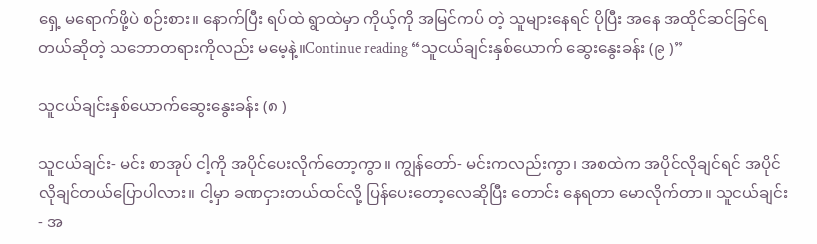ရှေ့ မရောက်ဖို့ပဲ စဉ်းစား။ နောက်ပြီး ရပ်ထဲ ရွာထဲမှာ ကိုယ့်ကို အမြင်ကပ် တဲ့ သူများနေရင် ပိုပြီး အနေ အထိုင်ဆင်ခြင်ရတယ်ဆိုတဲ့ သဘောတရားကိုလည်း မမေ့နဲ့။Continue reading “သူငယ်ချင်းနှစ်ယောက် ဆွေးနွေးခန်း (၉ )”

သူငယ်ချင်းနှစ်ယောက်ဆွေးနွေးခန်း (၈ )

သူငယ်ချင်း- မင်း စာအုပ် ငါ့ကို အပိုင်ပေးလိုက်တော့ကွာ။ ကျွန်တော်- မင်းကလည်းကွာ၊ အစထဲက အပိုင်လိုချင်ရင် အပိုင်လိုချင်တယ်ပြောပါလား။ ငါ့မှာ ခဏငှားတယ်ထင်လို့ ပြန်ပေးတော့လေဆိုပြီး တောင်း နေရတာ မောလိုက်တာ။ သူငယ်ချင်း- အ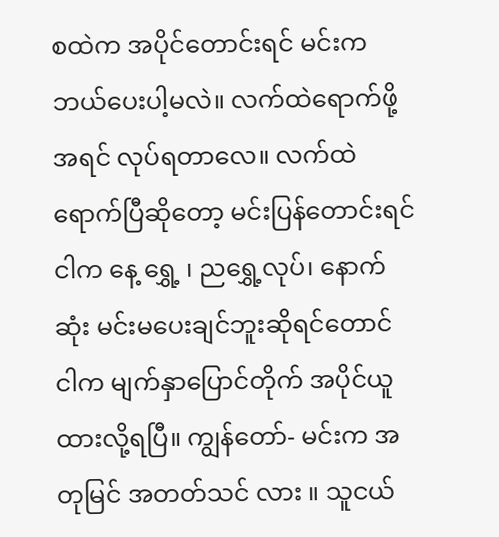စထဲက အပိုင်တောင်းရင် မင်းက ဘယ်ပေးပါ့မလဲ။ လက်ထဲရောက်ဖို့ အရင် လုပ်ရတာလေ။ လက်ထဲရောက်ပြီဆိုတော့ မင်းပြန်တောင်းရင် ငါက နေ့ ရွှေ့ ၊ ညရွှေ့လုပ်၊ နောက်ဆုံး မင်းမပေးချင်ဘူးဆိုရင်တောင် ငါက မျက်နှာပြောင်တိုက် အပိုင်ယူထားလို့ရပြီ။ ကျွန်တော်- မင်းက အတုမြင် အတတ်သင် လား ။ သူငယ်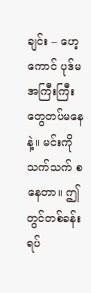ချင်း – ဟေ့ကောင် ပုဒ်မ အကြီးကြီးတွေတပ်မနေနဲ့။ မင်းကို သက်သက် စ နေတာ။ ဤတွင်တစ်ခန်းရပ်